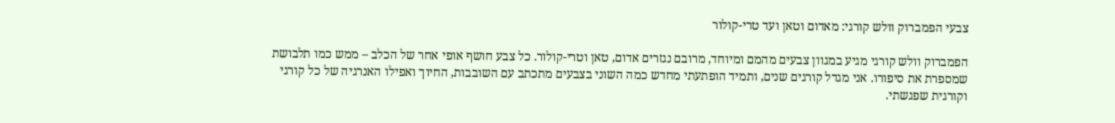צבעי הפמברוק וולש קורגי: מאדום וטאן ועד טרי-קולור

הפמברוק וולש קורגי מגיע במגוון צבעים מהמם ומיוחד, מרובם נגזרים אדום, טאן וטרי-קולור. כל צבע חושף אופי אחר של הכלב – ממש כמו תלבושת שמספרת את סיפורו. אני מגדל קורגים שנים, ותמיד הופתעתי מחדש כמה השוני בצבעים מתכתב עם השובבות, החיוך ואפילו האנרגיה של כל קורגי וקורגית שפגשתי.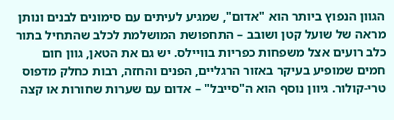הגוון הנפוץ ביותר הוא "אדום", שמגיע לעיתים עם סימונים לבנים ונותן מראה של שועל קטן ושובב – התחפושת המושלמת לכלב שהתחיל בתור כלב רועים אצל משפחות כפריות בוויילס. יש גם את הטאן, גוון חום חמים שמופיע בעיקר באזור הרגליים, הפנים והחזה, רבות כחלק מדפוס טרי-קולור. גיוון נוסף הוא ה"סייבל" – אדום עם שערות שחורות או קצה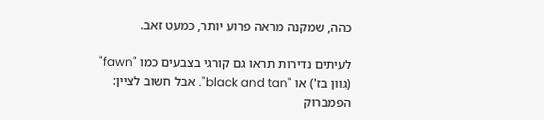כהה, שמקנה מראה פרוע יותר, כמעט זאב.

לעיתים נדירות תראו גם קורגי בצבעים כמו "fawn" (גוון בז') או "black and tan". אבל חשוב לציין: הפמברוק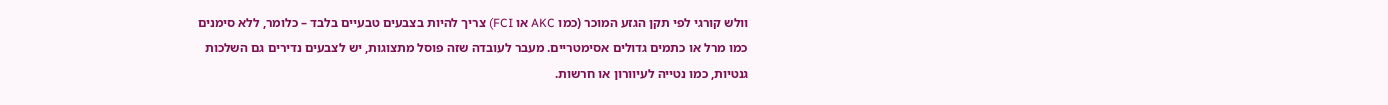וולש קורגי לפי תקן הגזע המוכר (כמו AKC או FCI) צריך להיות בצבעים טבעיים בלבד – כלומר, ללא סימנים כמו מרל או כתמים גדולים אסימטריים. מעבר לעובדה שזה פוסל מתצוגות, יש לצבעים נדירים גם השלכות גנטיות, כמו נטייה לעיוורון או חרשות.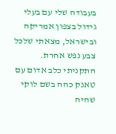בעבודה שלי עם בעלי גידול בצפון אמריקה ובישראל, מצאתי שלכל צבע נפש אחרת. התקניתי כלב אדום עם טאנק כהה בשם לוקי שהיה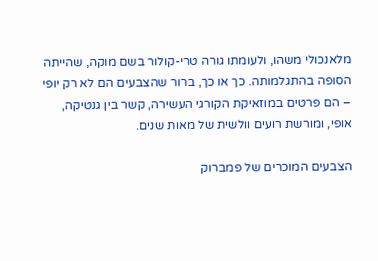מלאנכולי משהו, ולעומתו גורה טרי-קולור בשם מוקה, שהייתה הסופה בהתגלמותה. כך או כך, ברור שהצבעים הם לא רק יופי – הם פרטים במוזאיקת הקורגי העשירה, קשר בין גנטיקה, אופי, ומורשת רועים וולשית של מאות שנים.

הצבעים המוכרים של פמברוק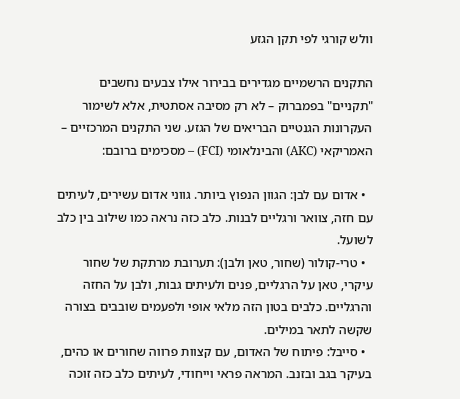וולש קורגי לפי תקן הגזע

התקנים הרשמיים מגדירים בבירור אילו צבעים נחשבים "תקניים" בפמברוק – לא רק מסיבה אסתטית, אלא לשימור העקרונות הגנטיים הבריאים של הגזע. שני התקנים המרכזיים – האמריקאי (AKC) והבינלאומי (FCI) – מסכימים ברובם:

  • אדום עם לבן: הגוון הנפוץ ביותר. גווני אדום עשירים, לעיתים עם חזה, צוואר ורגליים לבנות. כלב כזה נראה כמו שילוב בין כלב לשועל.
  • טרי-קולור (שחור, טאן ולבן): תערובת מרתקת של שחור עיקרי, טאן על הרגליים, פנים ולעיתים גבות, ולבן על החזה והרגליים. כלבים בטון הזה מלאי אופי ולפעמים שובבים בצורה שקשה לתאר במילים.
  • סייבל: פיתוח של האדום, עם קצוות פרווה שחורים או כהים, בעיקר בגב ובזנב. המראה פראי וייחודי, לעיתים כלב כזה זוכה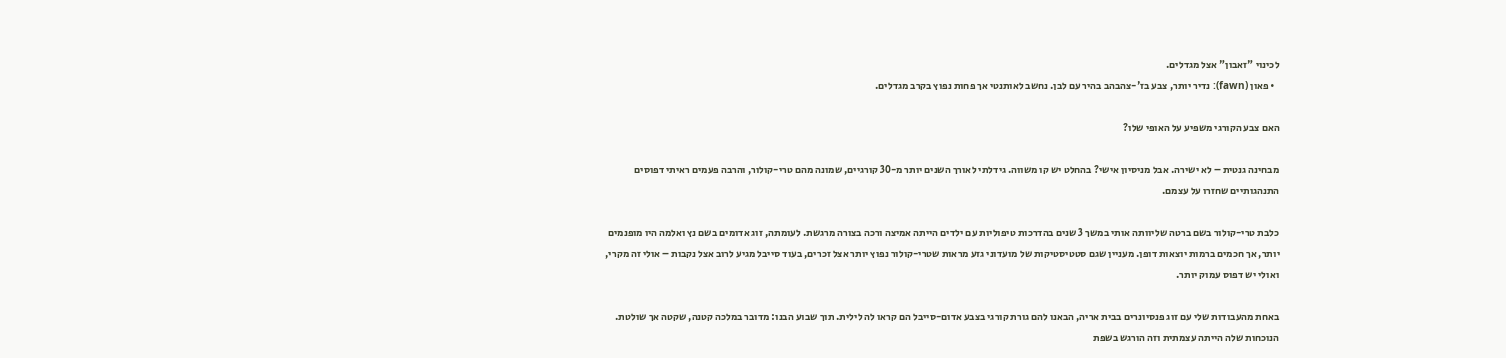לכינוי "זאבון" אצל מגדלים.
  • פאון (fawn): נדיר יותר, צבע בז'-צהבהב בהיר עם לבן. נחשב לאותנטי אך פחות נפוץ בקרב מגדלים.

האם צבע הקורגי משפיע על האופי שלו?

מבחינה גנטית – לא ישירה. אבל מניסיון אישי? בהחלט יש קו משווה. גידלתי לאורך השנים יותר מ-30 קורגיים, שמונה מהם טרי-קולור, והרבה פעמים ראיתי דפוסים התנהגותיים שחזרו על עצמם.

כלבת טרי-קולור בשם ברטה שליוותה אותי במשך 3 שנים בהדרכות טיפוליות עם ילדים הייתה אמיצה ורכה בצורה מרגשת. לעומתה, זוג אדומים בשם נץ ואלמה היו מופנמים יותר, אך חכמים ברמות יוצאות דופן. מעניין שגם סטטיסטיקות של מועדוני גזע מראות שטרי-קולור נפוץ יותר אצל זכרים, בעוד סייבל מגיע לרוב אצל נקבות – אולי זה מקרי, ואולי יש דפוס עמוק יותר.

באחת מהעבודות שלי עם זוג פנסיונרים בבית אריה, הבאנו להם גורת קורגי בצבע אדום-סייבל הם קראו לה לילית. תוך שבוע הבנו: מדובר במלכה קטנה, שקטה אך שולטת. הנוכחות שלה הייתה עצמתית וזה הורגש בשפת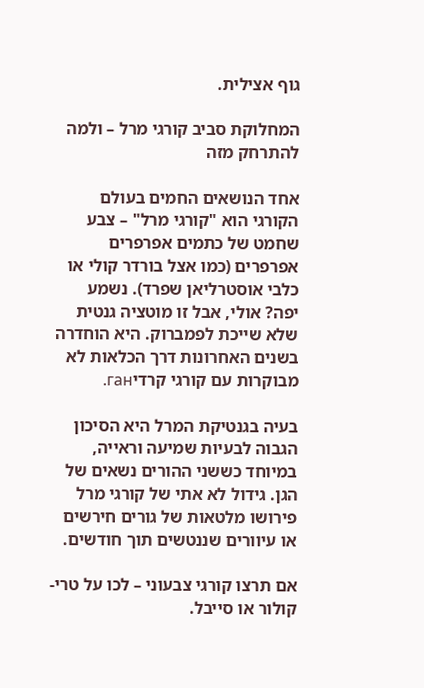גוף אצילית.

המחלוקת סביב קורגי מרל – ולמה להתרחק מזה

אחד הנושאים החמים בעולם הקורגי הוא "קורגי מרל" – צבע שחמט של כתמים אפרפרים אפרפרים (כמו אצל בורדר קולי או כלבי אוסטרליאן שפרד). נשמע יפה? אולי, אבל זו מוטציה גנטית שלא שייכת לפמברוק. היא הוחדרה בשנים האחרונות דרך הכלאות לא מבוקרות עם קורגי קרדיган.

בעיה בגנטיקת המרל היא הסיכון הגבוה לבעיות שמיעה וראייה, במיוחד כששני ההורים נשאים של הגן. גידול לא אתי של קורגי מרל פירושו מלטאות של גורים חירשים או עיוורים שננטשים תוך חודשים.

אם תרצו קורגי צבעוני – לכו על טרי-קולור או סייבל.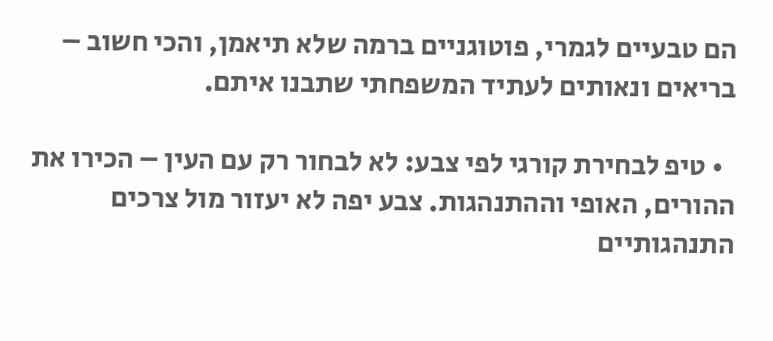הם טבעיים לגמרי, פוטוגניים ברמה שלא תיאמן, והכי חשוב – בריאים ונאותים לעתיד המשפחתי שתבנו איתם.

  • טיפ לבחירת קורגי לפי צבע: לא לבחור רק עם העין – הכירו את ההורים, האופי וההתנהגות. צבע יפה לא יעזור מול צרכים התנהגותיים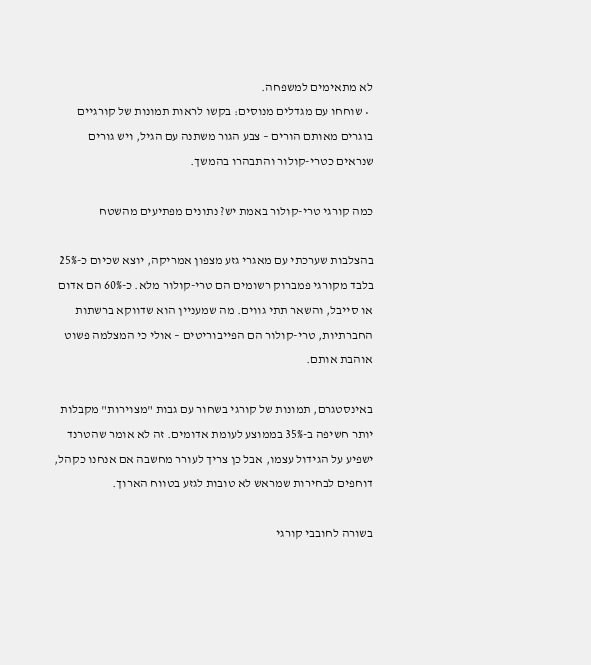לא מתאימים למשפחה.
  • שוחחו עם מגדלים מנוסים: בקשו לראות תמונות של קורגיים בוגרים מאותם הורים – צבע הגור משתנה עם הגיל, ויש גורים שנראים כטרי-קולור והתבהרו בהמשך.

כמה קורגי טרי-קולור באמת יש? נתונים מפתיעים מהשטח

בהצלבות שערכתי עם מאגרי גזע מצפון אמריקה, יוצא שכיום כ-25% בלבד מקורגי פמברוק רשומים הם טרי-קולור מלא. כ-60% הם אדום או סייבל, והשאר תתי גווים. מה שמעניין הוא שדווקא ברשתות החברתיות, טרי-קולור הם הפייבוריטים – אולי כי המצלמה פשוט אוהבת אותם.

באינסטגרם, תמונות של קורגי בשחור עם גבות "מצוירות" מקבלות יותר חשיפה ב-35% בממוצע לעומת אדומים. זה לא אומר שהטרנד ישפיע על הגידול עצמו, אבל כן צריך לעורר מחשבה אם אנחנו כקהל, דוחפים לבחירות שמראש לא טובות לגזע בטווח הארוך.

בשורה לחובבי קורגי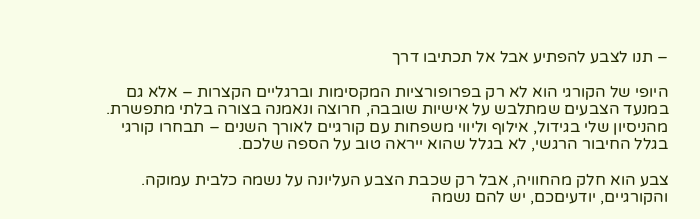– תנו לצבע להפתיע אבל אל תכתיבו דרך

היופי של הקורגי הוא לא רק בפרופורציות המקסימות וברגליים הקצרות – אלא גם במנעד הצבעים שמתלבש על אישיות שובבה, חרוצה ונאמנה בצורה בלתי מתפשרת. מהניסיון שלי בגידול, אילוף וליווי משפחות עם קורגיים לאורך השנים – תבחרו קורגי בגלל החיבור הרגשי, לא בגלל שהוא ייראה טוב על הספה שלכם.

צבע הוא חלק מהחוויה, אבל רק שכבת הצבע העליונה על נשמה כלבית עמוקה. והקורגיים, יודעיםכם, יש להם נשמה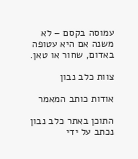עמוסה בקסם – לא משנה אם היא עטופה באדום, שחור או טאן.

צוות כלב נבון

אודות כותב המאמר

התוכן באתר כלב נבון נכתב על ידי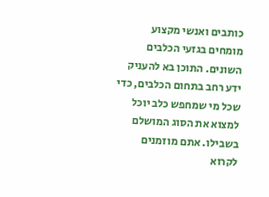כותבים ואנשי מקצוע מומחים בגזעי הכלבים השונים. התוכן בא להעניק ידע רחב בתחום הכלבים, כדי שכל מי שמחפש כלב יוכל למצוא את הסוג המושלם בשבילו. אתם מוזמנים לקרוא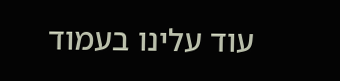עוד עלינו בעמוד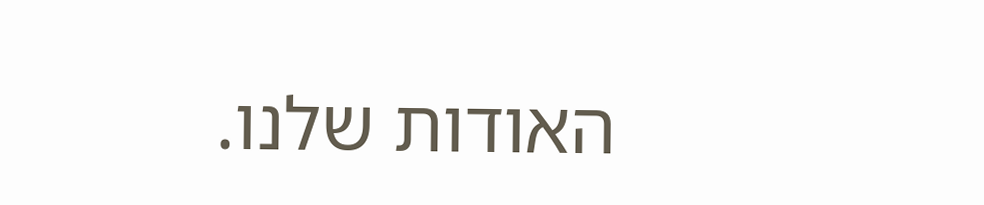האודות שלנו.